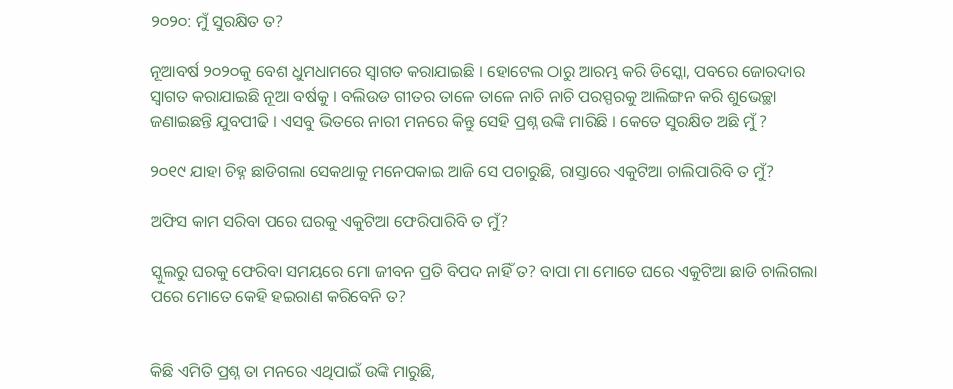୨୦୨୦: ମୁଁ ସୁରକ୍ଷିତ ତ?

ନୂଆବର୍ଷ ୨୦୨୦କୁ ବେଶ ଧୁମଧାମରେ ସ୍ୱାଗତ କରାଯାଇଛି । ହୋଟେଲ ଠାରୁ ଆରମ୍ଭ କରି ଡିସ୍କୋ‌, ପବରେ ଜୋରଦାର ସ୍ୱାଗତ କରାଯାଇଛି ନୂଆ ବର୍ଷକୁ । ବଲିଉଡ ଗୀତର ତାଳେ ତାଳେ ନାଚି ନାଚି ପରସ୍ପରକୁ ଆଲିଙ୍ଗନ କରି ଶୁଭେଚ୍ଛା ଜଣାଇଛନ୍ତି ଯୁବପୀଢି । ଏସବୁ ଭିତରେ ନାରୀ ମନରେ କିନ୍ତୁ ସେହି ପ୍ରଶ୍ନ ଉଙ୍କି ମାରିଛି । କେତେ ସୁରକ୍ଷିତ ଅଛି ମୁଁ ?

୨୦୧୯ ଯାହା ଚିହ୍ନ ଛାଡିଗଲା ସେକଥାକୁ ମନେପକାଇ ଆଜି ସେ ପଚାରୁଛି, ରାସ୍ତାରେ ଏକୁଟିଆ ଚାଲିପାରିବି ତ ମୁଁ?

ଅଫିସ କାମ ସରିବା ପରେ ଘରକୁ ଏକୁଟିଆ ଫେରିପାରିବି ତ ମୁଁ?

ସ୍କୁଲରୁ ଘରକୁ ଫେରିବା ସମୟରେ ମୋ ଜୀବନ ପ୍ରତି ବିପଦ ନାହିଁ ତ? ବାପା ମା ମୋତେ ଘରେ ଏକୁଟିଆ ଛାଡି ଚାଲିଗଲା ପରେ ମୋତେ କେହି ହଇରାଣ କରିବେନି ତ?


କିଛି ଏମିତି ପ୍ରଶ୍ନ ତା ମନରେ ଏଥିପାଇଁ ଉଙ୍କି ମାରୁଛି,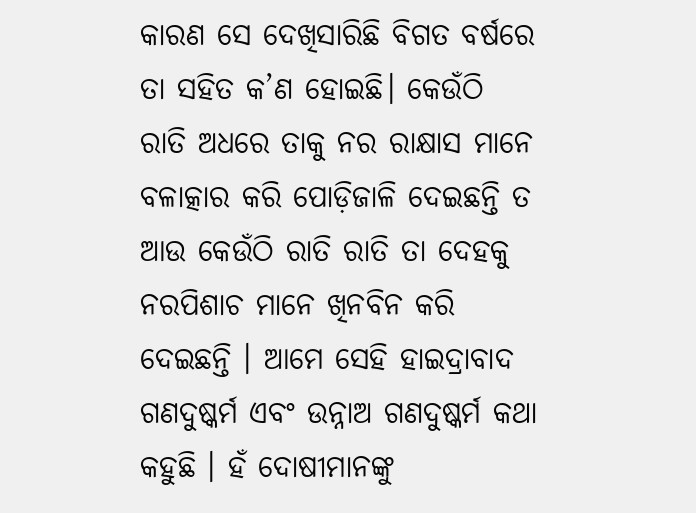କାରଣ ସେ ଦେଖିସାରିଛି ବିଗତ ବର୍ଷରେ ତା ସହିତ କ’ଣ ହୋଇଛି। କେଉଁଠି ରାତି ଅଧରେ ତାକୁ ନର ରାକ୍ଷାସ ମାନେ ବଳାତ୍କାର କରି ପୋଡ଼ିଜାଳି ଦେଇଛନ୍ତି ତ ଆଉ କେଉଁଠି ରାତି ରାତି ତା ଦେହକୁ ନରପିଶାଚ ମାନେ ଖିନବିନ କରି ଦେଇଛନ୍ତି । ଆମେ ସେହି ହାଇଦ୍ରାବାଦ ଗଣଦୁଷ୍କର୍ମ ଏବଂ ଉନ୍ନାଅ ଗଣଦୁଷ୍କର୍ମ କଥା କହୁଛି । ହଁ ଦୋଷୀମାନଙ୍କୁ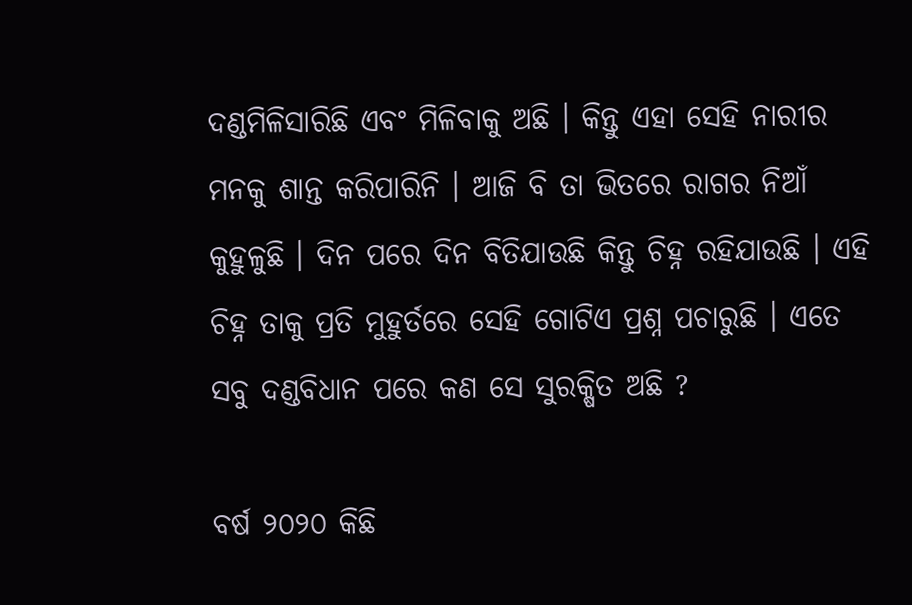ଦଣ୍ଡମିଳିସାରିଛି ଏବଂ ମିଳିବାକୁ ଅଛି । କିନ୍ତୁ ଏହା ସେହି ନାରୀର ମନକୁ ଶାନ୍ତ କରିପାରିନି । ଆଜି ବି ତା ଭିତରେ ରାଗର ନିଆଁ କୁହୁଳୁଛି । ଦିନ ପରେ ଦିନ ବିତିଯାଉଛି କିନ୍ତୁ ଚିହ୍ନ ରହିଯାଉଛି । ଏହି ଚିହ୍ନ ତାକୁ ପ୍ରତି ମୁହୁର୍ତରେ ସେହି ଗୋଟିଏ ପ୍ରଶ୍ନ ପଚାରୁଛି । ଏତେ ସବୁ ଦଣ୍ଡବିଧାନ ପରେ କଣ ସେ ସୁରକ୍ଷିତ ଅଛି ?

ବର୍ଷ ୨୦୨୦ କିଛି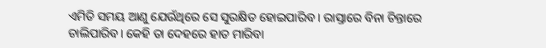ଏମିତି ସମୟ ଆଣୁ ଯେଉଁଥିରେ ସେ ସୁରକ୍ଷିତ ହୋଇପାରିବ । ରାସ୍ତାରେ ବିନା ଚିନ୍ତାରେ ଚାଲିପାରିବ। କେହି ତା ଦେହରେ ହାତ ମାରିବା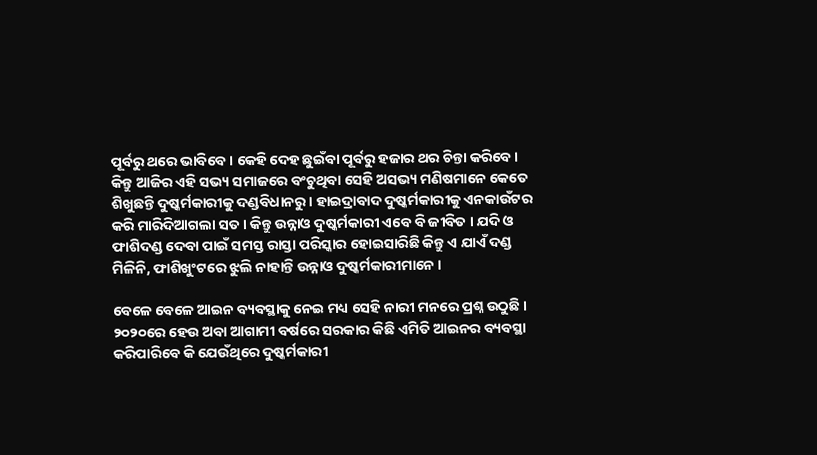ପୂର୍ବରୁ ଥରେ ଭାବିବେ । କେହି ଦେହ ଛୁଇଁବା ପୂର୍ବରୁ ହଜାର ଥର ଚିନ୍ତା କରିବେ । କିନ୍ତୁ ଆଜିର ଏହି ସଭ୍ୟ ସମାଜରେ ବଂଚୁଥିବା ସେହି ଅସଭ୍ୟ ମଣିଷମାନେ କେତେ ଶିଖୁଛନ୍ତି ଦୁଷ୍କର୍ମକାରୀକୁ ଦଣ୍ଡବିଧାନରୁ । ହାଇଦ୍ରାବାଦ ଦୁଷ୍କର୍ମକାରୀକୁ ଏନକାଉଁଟର କରି ମାରିଦିଆଗଲା ସତ । କିନ୍ତୁ ଉନ୍ନାଓ ଦୁଷ୍କର୍ମକାରୀ ଏବେ ବି ଜୀବିତ । ଯଦି ଓ ଫାଶିଦଣ୍ଡ ଦେବା ପାଇଁ ସମସ୍ତ ରାସ୍ତା ପରିସ୍କାର ହୋଇସାରିଛି କିନ୍ତୁ ଏ ଯାଏଁ ଦଣ୍ଡ ମିଳିନି, ଫାଶିଖୁଂଟରେ ଝୁଲି ନାହାନ୍ତି ଉନ୍ନାଓ ଦୁଷ୍କର୍ମକାରୀମାନେ ।

ବେଳେ ବେଳେ ଆଇନ ବ୍ୟବସ୍ଥାକୁ ନେଇ ମଧ୍ୟ ସେହି ନାରୀ ମନରେ ପ୍ରଶ୍ନ ଉଠୁଛି । ୨୦୨୦ରେ ହେଉ ଅବା ଆଗାମୀ ବର୍ଷରେ ସରକାର କିଛି ଏମିତି ଆଇନର ବ୍ୟବସ୍ଥା କରିପାରିବେ କି ଯେଉଁଥିରେ ଦୁଷ୍କର୍ମକାରୀ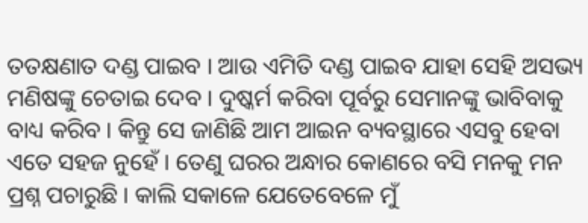ତତକ୍ଷଣାତ ଦଣ୍ଡ ପାଇବ । ଆଉ ଏମିତି ଦଣ୍ଡ ପାଇବ ଯାହା ସେହି ଅସଭ୍ୟ ମଣିଷଙ୍କୁ ଚେତାଇ ଦେବ । ଦୁଷ୍କର୍ମ କରିବା ପୂର୍ବରୁ ସେମାନଙ୍କୁ ଭାବିବାକୁ ବାଧ୍ୟ କରିବ । କିନ୍ତୁ ସେ ଜାଣିଛି ଆମ ଆଇନ ବ୍ୟବସ୍ଥାରେ ଏସବୁ ହେବା ଏତେ ସହଜ ନୁହେଁ । ତେଣୁ ଘରର ଅନ୍ଧାର କୋଣରେ ବସି ମନକୁ ମନ ପ୍ରଶ୍ନ ପଚାରୁଛି । କାଲି ସକାଳେ ଯେତେବେଳେ ମୁଁ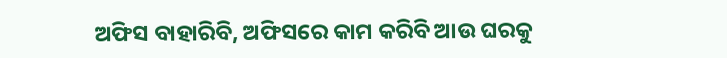ଅଫିସ ବାହାରିବି, ଅଫିସରେ କାମ କରିବି ଆଉ ଘରକୁ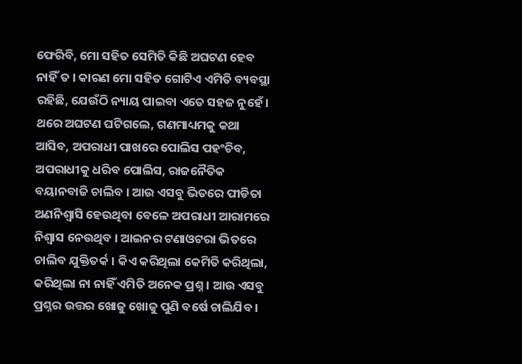ଫେରିବି, ମୋ ସହିତ ସେମିତି କିଛି ଅଘଟଣ ହେବ ନାହିଁ ତ । କାରଣ ମୋ ସହିତ ଗୋଟିଏ ଏମିତି ବ୍ୟବସ୍ଥା ରହିଛି, ଯେଉଁଠି ନ୍ୟାୟ ପାଇବା ଏତେ ସହଜ ନୁହେଁ । ଥରେ ଅଘଟଣ ଘଟିଗଲେ, ଗଣମାଧ୍ୟମକୁ କଥା ଆସିବ, ଅପରାଧୀ ପାଖରେ ପୋଲିସ ପହଂଚିବ, ଅପରାଧୀକୁ ଧରିବ ପୋଲିସ, ରାଜନୈତିକ ବୟାନବାଜି ଚାଲିବ । ଆଉ ଏସବୁ ଭିତରେ ପୀଡିତା ଅଣନିଶ୍ୱାସି ହେଉଥିବା ବେଳେ ଅପରାଧୀ ଆରାମରେ ନିଶ୍ୱାସ ନେଉଥିବ । ଆଇନର ଟଣାଓଟରା ଭିତରେ ଚାଲିବ ଯୁକ୍ତିତର୍କ । କିଏ କରିଥିଲା କେମିତି କରିଥିଲା, କରିଥିଲା ନା ନାହିଁ ଏମିତି ଅନେକ ପ୍ରଶ୍ନ । ଆଉ ଏସବୁ ପ୍ରଶ୍ନର ଉତ୍ତର ଖୋଜୁ ଖୋଜୁ ପୁଣି ବର୍ଷେ ଚାଲିଯିବ ।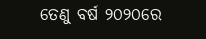ତେଣୁ ବର୍ଷ ୨୦୨୦ରେ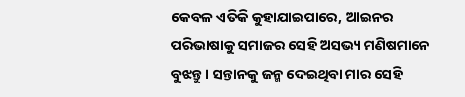କେବଳ ଏତିକି କୁହାଯାଇପାରେ, ଆଇନର ପରିଭାଷାକୁ ସମାଜର ସେହି ଅସଭ୍ୟ ମଣିଷମାନେ ବୁଝନ୍ତୁ । ସନ୍ତାନକୁ ଜନ୍ମ ଦେଇଥିବା ମାର ସେହି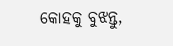କୋହକୁ ବୁଝନ୍ତୁ,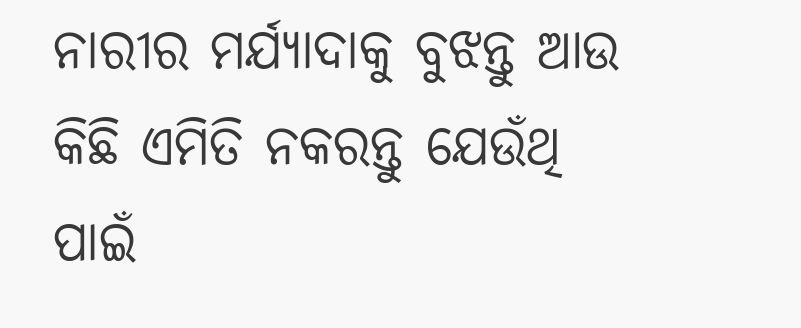ନାରୀର ମର୍ଯ୍ୟାଦାକୁ ବୁଝନ୍ତୁ ଆଉ କିଛି ଏମିତି ନକରନ୍ତୁ ଯେଉଁଥି ପାଇଁ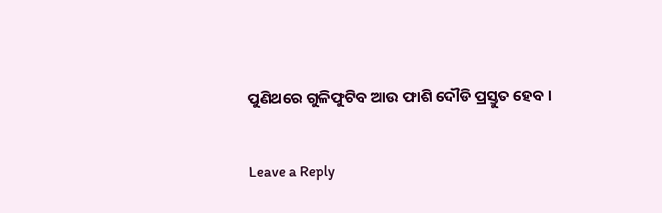ପୁଣିଥରେ ଗୁଳିଫୁଟିବ ଆଉ ଫାଶି ଦୌଡି ପ୍ରସ୍ତୁତ ହେବ ।

Leave a Reply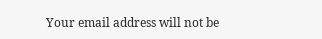Your email address will not be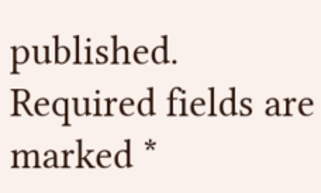published. Required fields are marked *